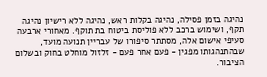נהיגה בזמן פסילה, נהיגה בקלות ראש, נהיגה ללא רישיון נהיגה תקף, ושימוש ברכב ללא פוליסת ביטוח בת תוקף. מאחורי ארבעה סעיפי אישום אלה, מסתתר סיפורו של עבריין תנועה מועד, שבהתנהגותו מפגין - פעם אחר פעם - זלזול מוחלט בחוק ובשלום הציבור.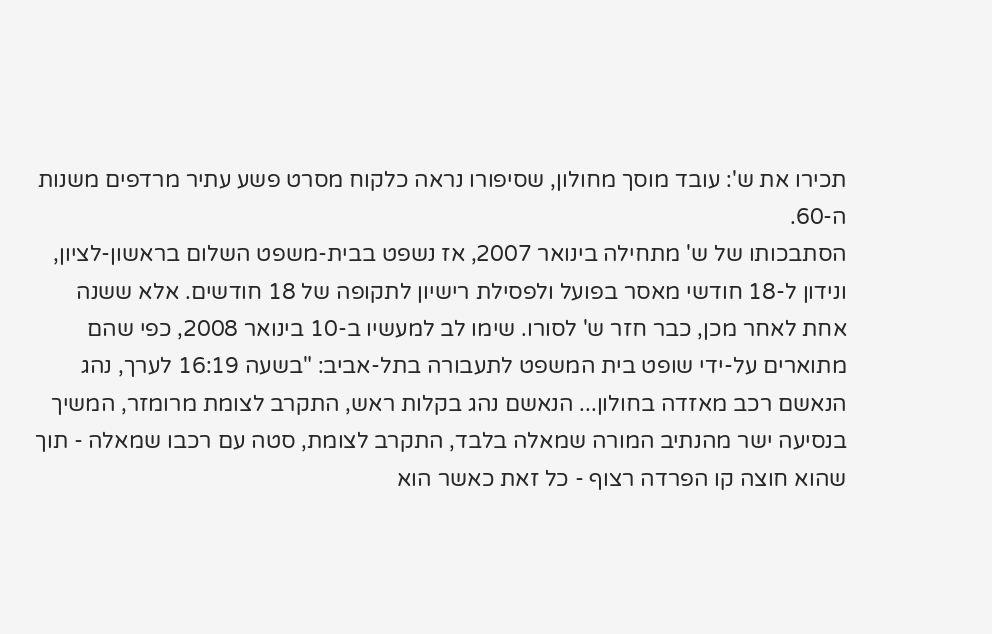תכירו את ש': עובד מוסך מחולון, שסיפורו נראה כלקוח מסרט פשע עתיר מרדפים משנות ה-60.
הסתבכותו של ש' מתחילה בינואר 2007, אז נשפט בבית-משפט השלום בראשון-לציון, ונידון ל-18 חודשי מאסר בפועל ולפסילת רישיון לתקופה של 18 חודשים. אלא ששנה אחת לאחר מכן, כבר חזר ש' לסורו. שימו לב למעשיו ב-10 בינואר 2008, כפי שהם מתוארים על-ידי שופט בית המשפט לתעבורה בתל-אביב: "בשעה 16:19 לערך, נהג הנאשם רכב מאזדה בחולון... הנאשם נהג בקלות ראש, התקרב לצומת מרומזר, המשיך בנסיעה ישר מהנתיב המורה שמאלה בלבד, התקרב לצומת, סטה עם רכבו שמאלה - תוך שהוא חוצה קו הפרדה רצוף - כל זאת כאשר הוא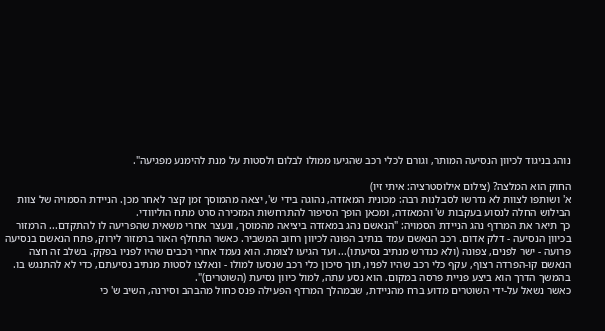נוהג בניגוד לכיוון הנסיעה המותר, וגורם לכלי רכב שהגיעו ממולו לבלום ולסטות על מנת להימנע מפגיעה".

החוק הוא המלצה? (צילום אילוסטרציה: איתי זיו)
א' ושותפו לצוות לא נדרשו לסבלנות רבה: מכונית המאזדה, נהוגה בידי ש', יצאה מהמוסך זמן קצר לאחר מכן. הניידת הסמויה של צוות הבילוש החלה לנסוע בעקבות ש' והמאזדה, ומכאן הופך הסיפור להתרחשות המזכירה סרט מתח הוליוודי.
כך תיאר את המרדף נהג הניידת הסמויה: "הנאשם נהג במאזדה ביציאה מהמוסך, ונעצר אחרי משאית שהפריעה לו להתקדם... הרמזור בכיוון הנסיעה - דלק אדום. רכב הנאשם עמד בנתיב הפונה לכיוון רחוב המשביר. כאשר התחלף האור ברמזור לירוק, פתח הנאשם בנסיעה פרועה - ישר לפנים, צפונה (ולא כנדרש מנתיב נסיעתו)... ועד הגיעו לצומת. הוא נעמד אחרי רכבים שהיו לפניו בפקק. בשלב זה חצה הנאשם קו-הפרדה רצוף, עקף כלי רכב שהיו לפניו, תוך סיכון כלי רכב שנסעו למולו - ונאלצו לסטות מנתיב נסיעתם, כדי לא להתנגש בו. בהמשך הדרך הוא ביצע פניית פרסה במקום. הוא נסע עתה, למול כיוון נסיעת (השוטרים)".
כאשר נשאל על-ידי השוטרים מדוע ברח מהניידת, שבמהלך המרדף הפעילה פנס כחול מהבהב וסירנה, השיב ש' כי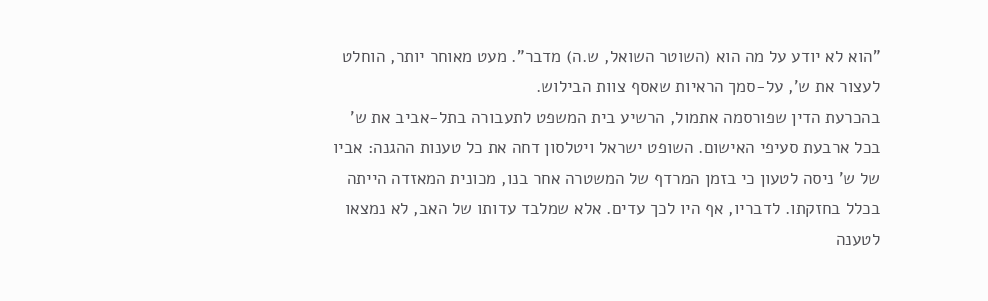"הוא לא יודע על מה הוא (השוטר השואל, ש.ה) מדבר". מעט מאוחר יותר, הוחלט לעצור את ש', על-סמך הראיות שאסף צוות הבילוש.
בהכרעת הדין שפורסמה אתמול, הרשיע בית המשפט לתעבורה בתל-אביב את ש' בכל ארבעת סעיפי האישום. השופט ישראל ויטלסון דחה את כל טענות ההגנה: אביו של ש' ניסה לטעון כי בזמן המרדף של המשטרה אחר בנו, מכונית המאזדה הייתה בכלל בחזקתו. לדבריו, אף היו לכך עדים. אלא שמלבד עדותו של האב, לא נמצאו לטענה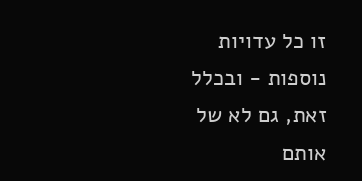זו כל עדויות נוספות - ובכלל זאת, גם לא של אותם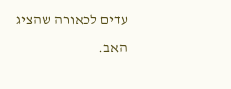עדים לכאורה שהציג האב.